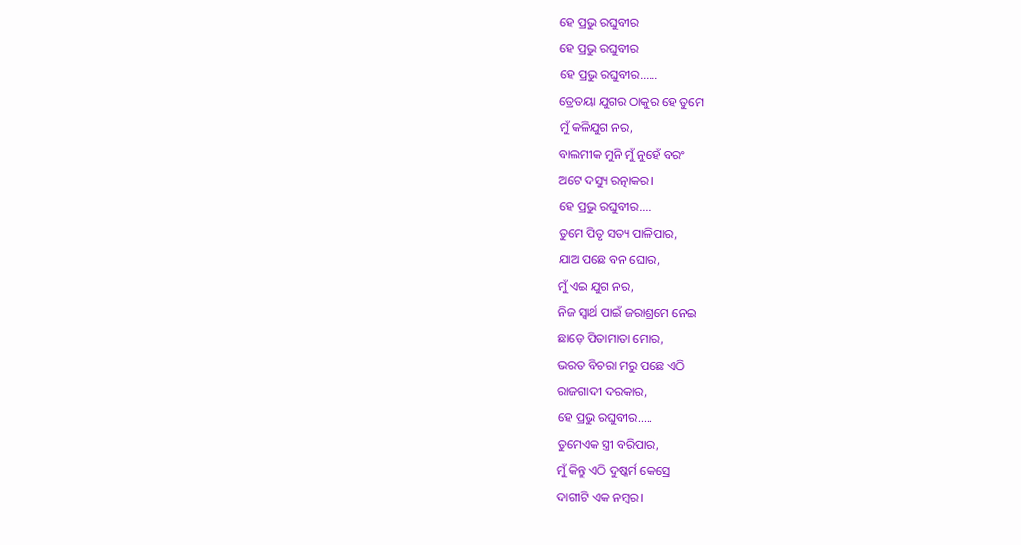ହେ ପ୍ରଭୁ ରଘୁବୀର
ହେ ପ୍ରଭୁ ରଘୁବୀର
ହେ ପ୍ରଭୁ ରଘୁବୀର......
ତ୍ରେତୟା ଯୁଗର ଠାକୁର ହେ ତୁମେ
ମୁଁ କଳିଯୁଗ ନର,
ବାଲମୀକ ମୁନି ମୁଁ ନୁହେଁ ବରଂ
ଅଟେ ଦସ୍ୟୁ ରତ୍ନାକର।
ହେ ପ୍ରଭୁ ରଘୁବୀର....
ତୁମେ ପିତୃ ସତ୍ୟ ପାଳିପାର,
ଯାଅ ପଛେ ବନ ଘୋର,
ମୁଁ ଏଇ ଯୁଗ ନର,
ନିଜ ସ୍ବାର୍ଥ ପାଇଁ ଜରାଶ୍ରମେ ନେଇ
ଛାଡ଼େ ପିତାମାତା ମୋର,
ଭରତ ବିଚରା ମରୁ ପଛେ ଏଠି
ରାଜଗାଦୀ ଦରକାର,
ହେ ପ୍ରଭୁ ରଘୁବୀର.....
ତୁମେଏକ ସ୍ତ୍ରୀ ବରିପାର,
ମୁଁ କିନ୍ତୁ ଏଠି ଦୁଷ୍କର୍ମ କେସ୍ରେ
ଦାଗୀଟି ଏକ ନମ୍ବର।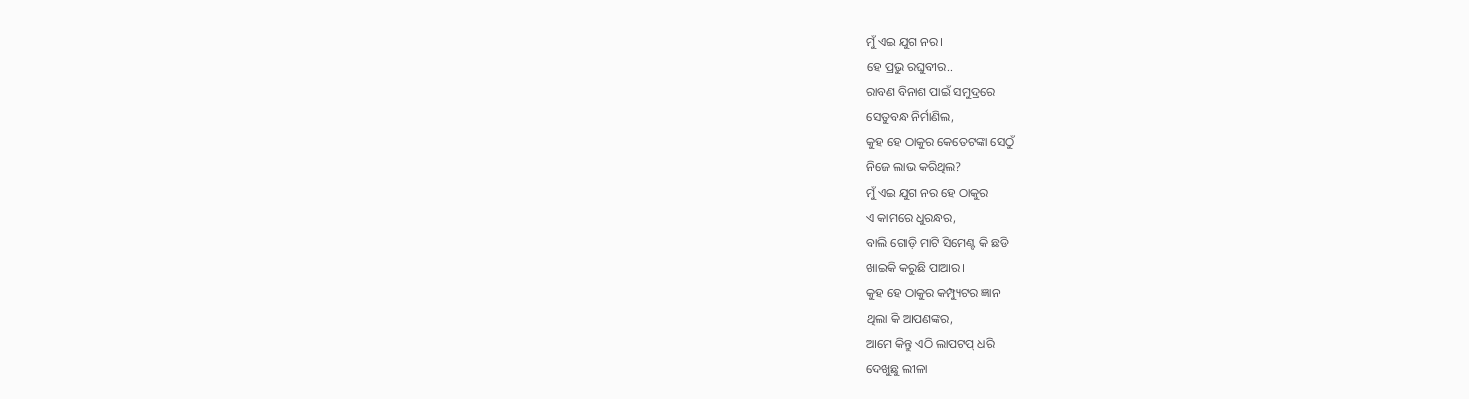ମୁଁ ଏଇ ଯୁଗ ନର।
ହେ ପ୍ରଭୁ ରଘୁବୀର..
ରାବଣ ବିନାଶ ପାଇଁ ସମୁଦ୍ରରେ
ସେତୁବନ୍ଧ ନିର୍ମାଣିଲ,
କୁହ ହେ ଠାକୁର କେତେଟଙ୍କା ସେଠୁଁ
ନିଜେ ଲାଭ କରିଥିଲ?
ମୁଁ ଏଇ ଯୁଗ ନର ହେ ଠାକୁର
ଏ କାମରେ ଧୁରନ୍ଧର,
ବାଲି ଗୋଡ଼ି ମାଟି ସିମେଣ୍ଟ କି ଛଡି
ଖାଇକି କରୁଛି ପାଆର।
କୁହ ହେ ଠାକୁର କମ୍ପ୍ୟୁଟର ଜ୍ଞାନ
ଥିଲା କି ଆପଣଙ୍କର,
ଆମେ କିନ୍ତୁ ଏଠି ଲାପଟପ୍ ଧରି
ଦେଖୁଛୁ ଲୀଳା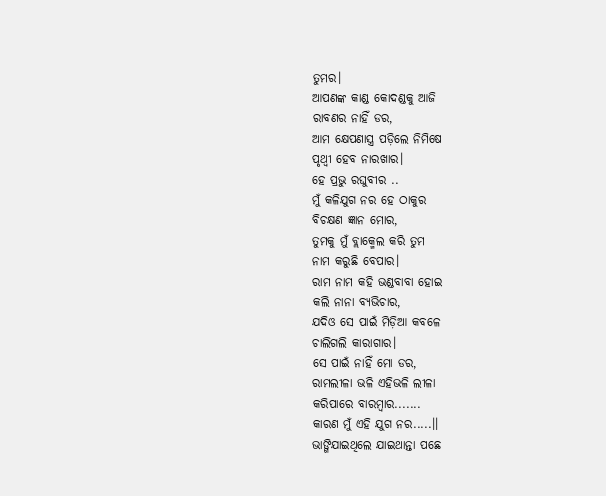ତୁମର।
ଆପଣଙ୍କ କାଣ୍ଡ କୋଦଣ୍ଡକୁ ଆଜି
ରାବଣର ନାହିଁ ଡର,
ଆମ କ୍ଷେପଣାସ୍ତ୍ର ପଡ଼ିଲେ ନିମିଷେ
ପୃଥ୍ବୀ ହେବ ନାରଖାର।
ହେ ପ୍ରଭୁ ରଘୁବୀର ..
ମୁଁ କଳିଯୁଗ ନର ହେ ଠାକୁର
ବିଚକ୍ଷଣ ଜ୍ଞାନ ମୋର,
ତୁମକୁ ମୁଁ ବ୍ଲାକ୍ମେଲ କରି ତୁମ
ନାମ କରୁଛି ବେପାର।
ରାମ ନାମ କହି ଭଣ୍ଡବାବା ହୋଇ
କଲି ନାନା ବ୍ୟଭିଚାର,
ଯଦିଓ ସେ ପାଇଁ ମିଡ଼ିଆ କବଳେ
ଚାଲିଗଲି କାରାଗାର।
ସେ ପାଇଁ ନାହିଁ ମୋ ଡର,
ରାମଲୀଳା ଭଳି ଏହିଭଳି ଲୀଳା
କରିପାରେ ବାରମ୍ବାର.......
କାରଣ ମୁଁ ଏହି ଯୁଗ ନର.....।।
ଭାଙ୍ଗିଯାଇଥିଲେ ଯାଇଥାନ୍ତା ପଛେ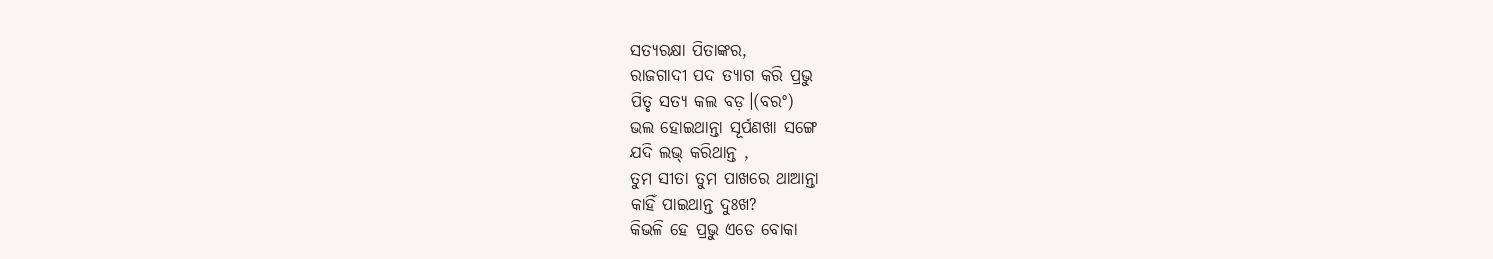ସତ୍ୟରକ୍ଷା ପିତାଙ୍କର,
ରାଜଗାଦୀ ପଦ ତ୍ୟାଗ କରି ପ୍ରଭୁ
ପିତୃ ସତ୍ଯ କଲ ବଡ଼।(ବରଂ)
ଭଲ ହୋଇଥାନ୍ତା ସୂର୍ପଣଖା ସଙ୍ଗେ
ଯଦି ଲଭ୍ କରିଥାନ୍ତ ,
ତୁମ ସୀତା ତୁମ ପାଖରେ ଥାଆନ୍ତା
କାହିଁ ପାଇଥାନ୍ତ ଦୁଃଖ?
କିଭଳି ହେ ପ୍ରଭୁ ଏଡେ ବୋକା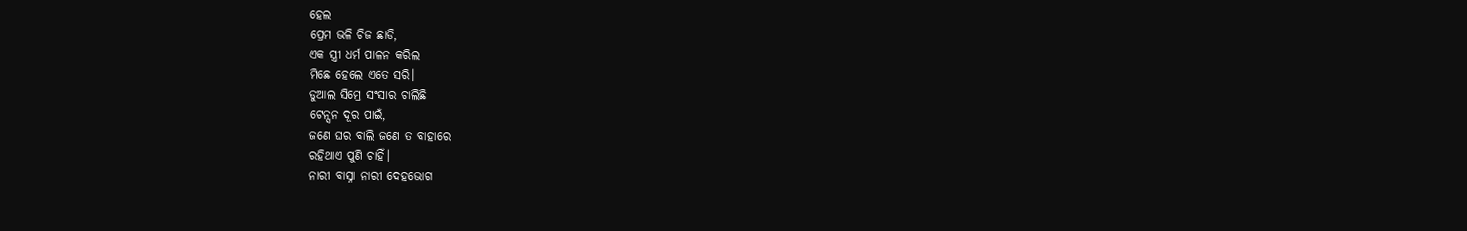ହେଲ
ପ୍ରେମ ଭଳି ଚିଜ ଛାଡି,
ଏକ ସ୍ତ୍ରୀ ଧର୍ମ ପାଳନ କରିଲ
ମିଛେ ହେଲେ ଏତେ ସରି।
ଡୁଆଲ ସିମ୍ରେ ସଂସାର ଚାଲିଛି
ଟେନ୍ସନ ଦୂର ପାଇଁ,
ଜଣେ ଘର ବାଲି ଜଣେ ତ ବାହାରେ
ରହିଥାଏ ପୁଣି ଚାହିଁ।
ନାରୀ ବାସ୍ନା ନାରୀ ଦେହଭୋଗ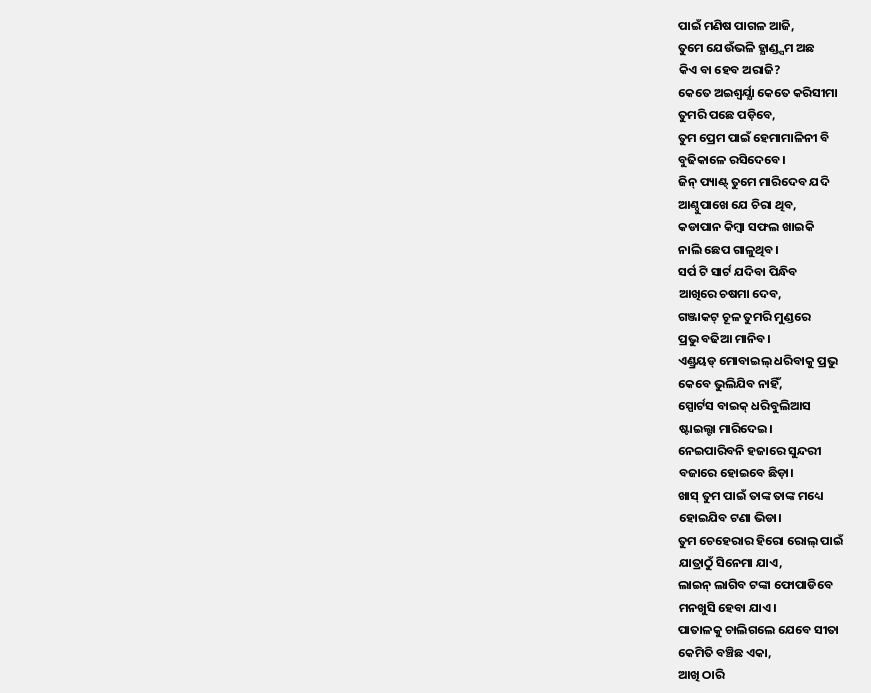ପାଇଁ ମଣିଷ ପାଗଳ ଆଜି,
ତୁମେ ଯେଉଁଭଳି ହ୍ଯାଣ୍ଡ୍ସମ ଅଛ
କିଏ ବା ହେବ ଅରାଜି?
କେତେ ଅଇଶ୍ଵର୍ଯ୍ଯା କେତେ କରିସୀମା
ତୁମରି ପଛେ ପଡ଼ିବେ,
ତୁମ ପ୍ରେମ ପାଇଁ ହେମାମାଳିନୀ ବି
ବୁଢିକାଳେ ରସିଦେବେ।
ଜିନ୍ ପ୍ୟାଣ୍ଟ୍ ତୁମେ ମାରିଦେବ ଯଦି
ଆଣ୍ଠୁପାଖେ ଯେ ଚିରା ଥିବ,
କଡାପାନ କିମ୍ବା ସଫଲ ଖାଇକି
ନାଲି ଛେପ ଗାଳୁଥିବ।
ସର୍ପ ଟି ସାର୍ଟ ଯଦିବା ପିନ୍ଧିବ
ଆଖିରେ ଚଷମା ଦେବ,
ଗଞ୍ଜାକଟ୍ ଚୂଳ ତୁମରି ମୁଣ୍ଡରେ
ପ୍ରଭୁ ବଢିଆ ମାନିବ।
ଏଣ୍ଡ୍ରୟଡ୍ ମୋବାଇଲ୍ ଧରିବାକୁ ପ୍ରଭୁ
କେବେ ଭୁଲିଯିବ ନାହିଁ,
ସ୍ପୋର୍ଟସ ବାଇକ୍ ଧରିବୁଲିଆସ
ଷ୍ଟାଇଲ୍ଟା ମାରିଦେଇ।
ନେଇପାରିବନି ହଜାରେ ସୁନ୍ଦରୀ
ବଜାରେ ହୋଇବେ ଛିଡ଼ା।
ଖାସ୍ ତୁମ ପାଇଁ ତାଙ୍କ ତାଙ୍କ ମଧ୍ୟେ
ହୋଇଯିବ ଟଣା ଭିଡା।
ତୁମ ଚେହେରାର ହିରୋ ରୋଲ୍ ପାଇଁ
ଯାତ୍ରାଠୁଁ ସିନେମା ଯାଏ,
ଲାଇନ୍ ଲାଗିବ ଟଙ୍କା ଫୋପାଡିବେ
ମନଖୁସି ହେବା ଯାଏ।
ପାତାଳକୁ ଚାଲିଗଲେ ଯେବେ ସୀତା
କେମିତି ବଞ୍ଚିଛ ଏକା,
ଆଖି ଠାରି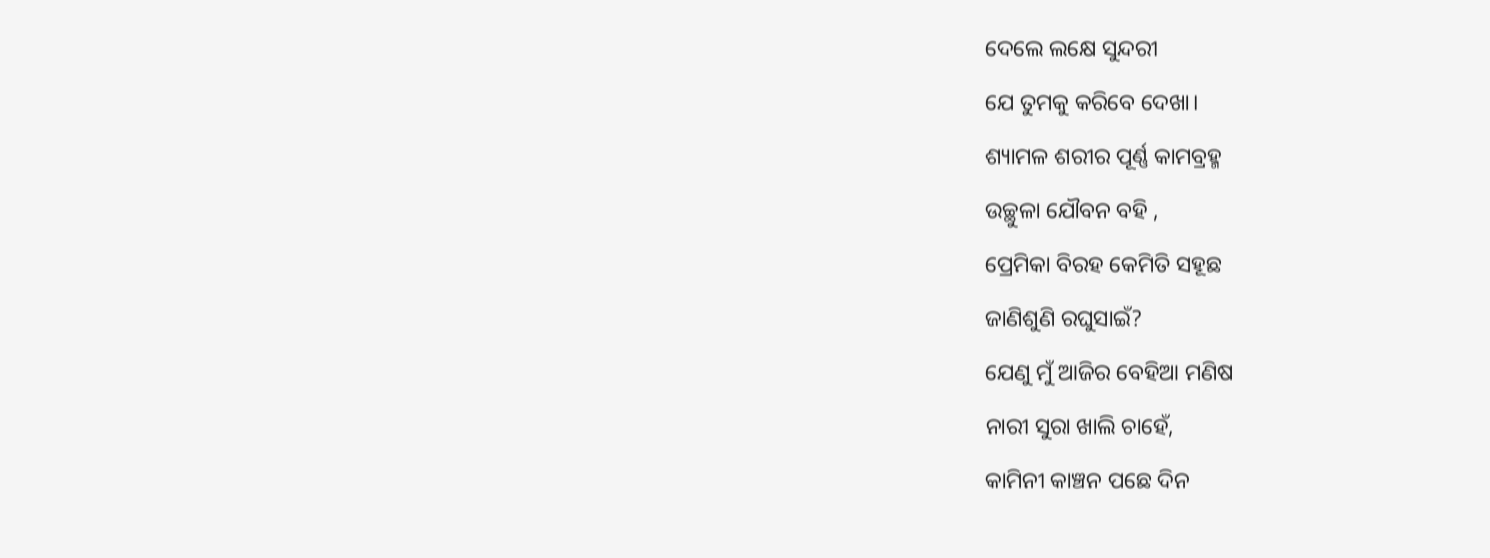ଦେଲେ ଲକ୍ଷେ ସୁନ୍ଦରୀ
ଯେ ତୁମକୁ କରିବେ ଦେଖା।
ଶ୍ୟାମଳ ଶରୀର ପୂର୍ଣ୍ଣ କାମବ୍ରହ୍ମ
ଉଚ୍ଛୁଳା ଯୌବନ ବହି ,
ପ୍ରେମିକା ବିରହ କେମିତି ସହୂଛ
ଜାଣିଶୁଣି ରଘୁସାଇଁ?
ଯେଣୁ ମୁଁ ଆଜିର ବେହିଆ ମଣିଷ
ନାରୀ ସୁରା ଖାଲି ଚାହେଁ,
କାମିନୀ କାଞ୍ଚନ ପଛେ ଦିନ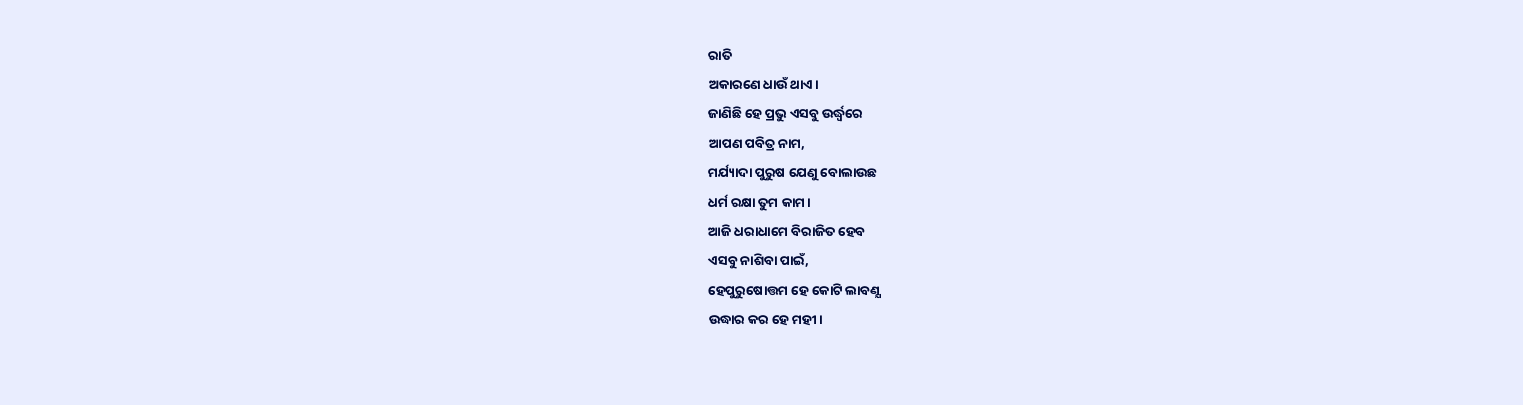ରାତି
ଅକାରଣେ ଧାଉଁ ଥାଏ।
ଜାଣିଛି ହେ ପ୍ରଭୁ ଏସବୁ ଉର୍ଦ୍ଧ୍ବରେ
ଆପଣ ପବିତ୍ର ନାମ,
ମର୍ଯ୍ୟାଦା ପୁରୁଷ ଯେଣୁ ବୋଲାଉଛ
ଧର୍ମ ରକ୍ଷା ତୁମ କାମ।
ଆଜି ଧରାଧାମେ ବିରାଜିତ ହେବ
ଏସବୁ ନାଶିବା ପାଇଁ,
ହେପୁରୁଷୋତ୍ତମ ହେ କୋଟି ଲାବଣ୍ଯ
ଉଦ୍ଧାର କର ହେ ମହୀ।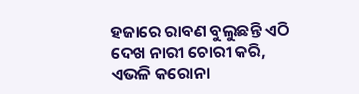ହଜାରେ ରାବଣ ବୁଲୁଛନ୍ତି ଏଠି
ଦେଖ ନାରୀ ଚୋରୀ କରି,
ଏଭଳି କରୋନା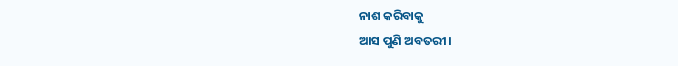ନାଶ କରିବାକୁ
ଆସ ପୁଣି ଅବତରୀ।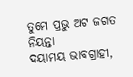ତୁମେ ପ୍ରଭୁ ଅଟ ଜଗତ ନିୟନ୍ତା
ଦୟାମୟ ଭାବଗ୍ରାହୀ,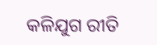କଳିଯୁଗ ରୀତି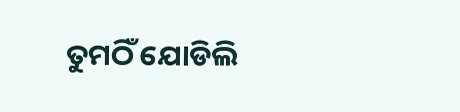ତୁମଠିଁ ଯୋଡିଲି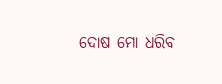ଦୋଷ ମୋ ଧରିବ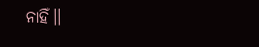ନାହିଁ।।